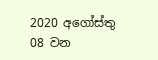2020 අගෝස්තු 08 වන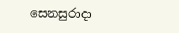සෙනසුරාදා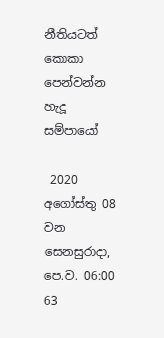නීතියටත් කොකා පෙන්වන්න හැදූ සම්පායෝ

 2020 අගෝස්තු 08 වන සෙනසුරාදා, පෙ.ව. 06:00 63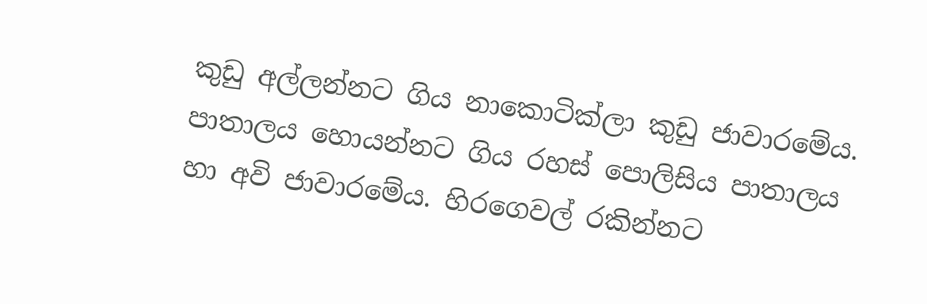කුඩු අල්ලන්නට ගිය නාකොටික්ලා කුඩු ජාවාරමේය. පාතාලය හොයන්නට ගිය රහස් පොලිසිය පාතාලය හා අවි ජාවාරමේය. හිරගෙවල් රකින්නට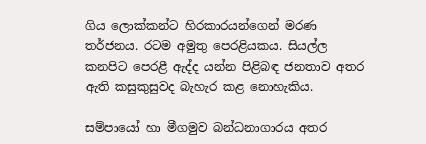ගිය ලොක්කන්ට හිරකාරයන්ගෙන් මරණ තර්ජනය. රටම අමුතු පෙරළියකය. සියල්ල කනපිට පෙරළී ඇද්ද යන්න පිළිබඳ ජනතාව අතර ඇති කසුකුසුවද බැහැර කළ නොහැකිය.

සම්පායෝ හා මීගමුව බන්ධනාගාරය අතර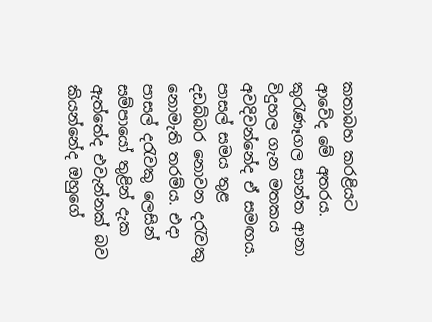කතාබහ කරළියට ආවේද මේ අතරය. කුරැණෑගල සාන්ත ආනා විදුහල ගැන මතකය අවදිවන්නේද ඒ සමඟය. පාසල් සමය තුළ දඩබ්බර නොවන දරැවකු නොමැති තරම්ය. එදා පාසල් දරැවකු ලෙසින් සම්පායෝ තුළින් දැක ඇත්තේද එවැන්නක් බව කියන්නේද ඔහුගේ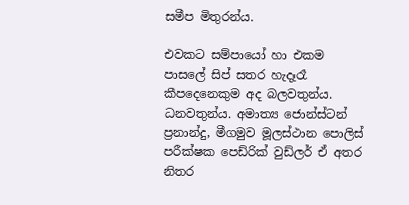සමීප මිතුරන්ය.

එවකට සම්පායෝ හා එකම පාසලේ සිප් සතර හැදෑරෑ කීපදෙනෙකුම අද බලවතුන්ය. ධනවතුන්ය. අමාත්‍ය ජොන්ස්ටන් ප්‍රනාන්දු, මීගමුව මූලස්ථාන පොලිස් පරීක්ෂක පෙඩ්රික් වුඩ්ලර් ඒ අතර නිතර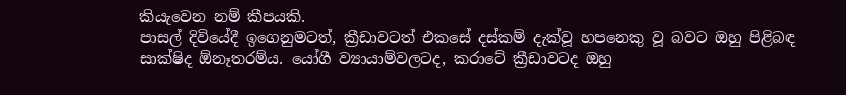කියැවෙන නම් කීපයකි.
පාසල් දිවියේදී ඉගෙනුමටත්, ක්‍රීඩාවටත් එකසේ දස්කම් දැක්වූ හපනෙකු වූ බවට ඔහු පිළිබඳ සාක්ෂිද ඕනෑතරම්ය. යෝගී ව්‍යායාම්වලටද, කරාටේ ක්‍රීඩාවටද ඔහු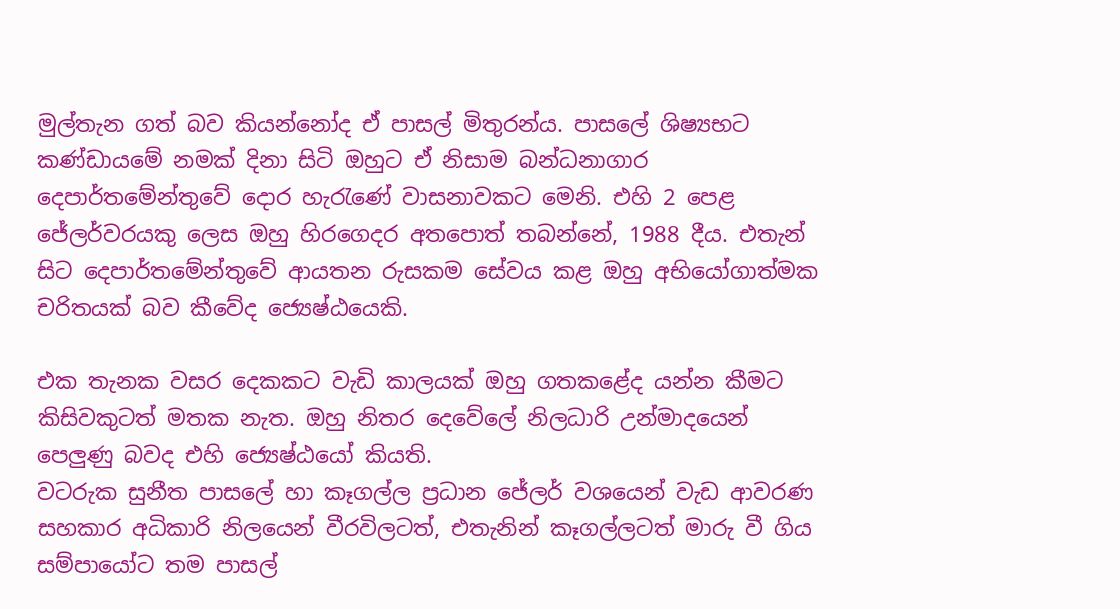මුල්තැන ගත් බව කියන්නෝද ඒ පාසල් මිතුරන්ය. පාසලේ ශිෂ්‍යභට කණ්ඩායමේ නමක් දිනා සිටි ඔහුට ඒ නිසාම බන්ධනාගාර දෙපාර්තමේන්තුවේ දොර හැරැණේ වාසනාවකට මෙනි. එහි 2 පෙළ ජේලර්වරයකු ලෙස ඔහු හිරගෙදර අතපොත් තබන්නේ, 1988 දීය. එතැන් සිට දෙපාර්තමේන්තුවේ ආයතන රුසකම සේවය කළ ඔහු අභියෝගාත්මක චරිතයක් බව කීවේද ජ්‍යෙෂ්ඨයෙකි.

එක තැනක වසර දෙකකට වැඩි කාලයක් ඔහු ගතකළේද යන්න කීමට කිසිවකුටත් මතක නැත. ඔහු නිතර දෙවේලේ නිලධාරි උන්මාදයෙන් පෙලුණු බවද එහි ජ්‍යෙෂ්ඨයෝ කියති.
වටරුක සුනීත පාසලේ හා කෑගල්ල ප්‍රධාන ජේලර් වශයෙන් වැඩ ආවරණ සහකාර අධිකාරි නිලයෙන් වීරවිලටත්, එතැනින් කෑගල්ලටත් මාරු වී ගිය සම්පායෝට තම පාසල්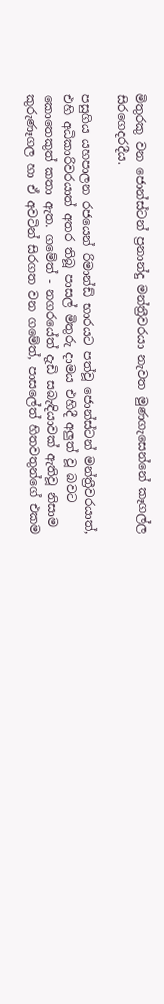මිතුරකු වන ජොන්ස්ටන් ප්‍රනාන්දු මන්ත්‍රීවරයා නැවත මුණගැසෙන්නේ කෑගල්ල සිරගෙදරදීය.

පසුගිය යහපාලන රජයෙන් රිමාන්ඩ් භාරයට පත්වූ ජොන්ස්ටන් මන්ත්‍රීවරයාත්, එහි අධිකාරිවරයාත් අතර තිබූ පාසල් මිතුරු දාමය එහිදී අලුත් වූ බවට කොතෙකුත් කතා ඇත. ගමේත් - නගරයේත් දැඩි සබැඳියාවක් ඇතිවූ නිසාම කුරුණෑගල හා ඒ අවටින් සිරගත වන ගමේත්, පාසලේත් හිතවතුන්ගේ එකම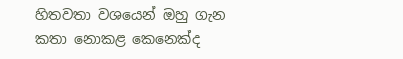හිතවතා වශයෙන් ඔහු ගැන කතා නොකළ කෙනෙක්ද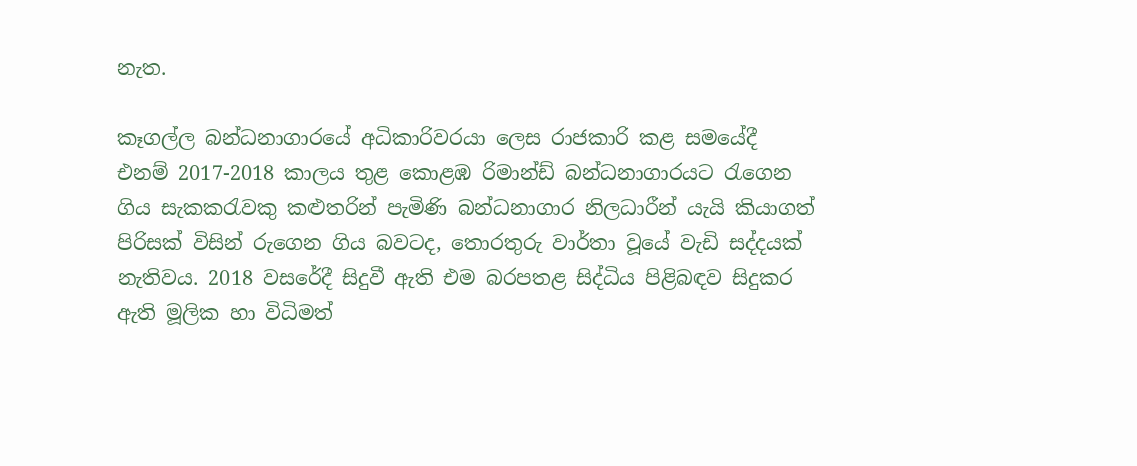නැත.

කෑගල්ල බන්ධනාගාරයේ අධිකාරිවරයා ලෙස රාජකාරි කළ සමයේදී එනම් 2017-2018 කාලය තුළ කොළඹ රිමාන්ඩ් බන්ධනාගාරයට රැගෙන ගිය සැකකරැවකු කළුතරින් පැමිණි බන්ධනාගාර නිලධාරීන් යැයි කියාගත් පිරිසක් විසින් රුගෙන ගිය බවටද, තොරතුරු වාර්තා වූයේ වැඩි සද්දයක් නැතිවය. 2018 වසරේදී සිදුවී ඇති එම බරපතළ සිද්ධිය පිළිබඳව සිදුකර ඇති මූලික හා විධිමත්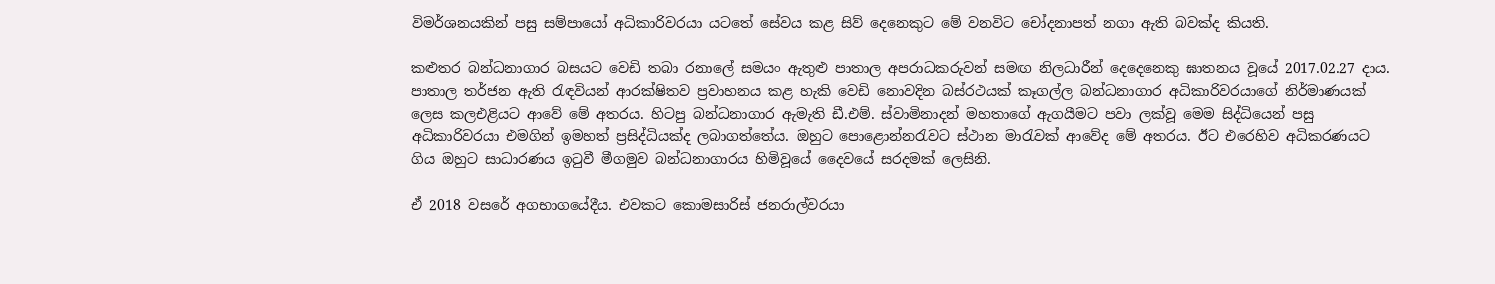විමර්ශනයකින් පසු සම්පායෝ අධිකාරිවරයා යටතේ සේවය කළ සිව් දෙනෙකුට මේ වනවිට චෝදනාපත් නගා ඇති බවක්ද කියති.

කළුතර බන්ධනාගාර බසයට වෙඩි තබා රනාලේ සමයං ඇතුළු පාතාල අපරාධකරුවන් සමඟ නිලධාරීන් දෙදෙනෙකු ඝාතනය වූයේ 2017.02.27 දාය. පාතාල තර්ජන ඇති රැඳවියන් ආරක්ෂිතව ප්‍රවාහනය කළ හැකි වෙඩි නොවදින බස්රථයක් කෑගල්ල බන්ධනාගාර අධිකාරිවරයාගේ නිර්මාණයක් ලෙස කලඑළියට ආවේ මේ අතරය. හිටපු බන්ධනාගාර ඇමැති ඩී.එම්. ස්වාමිනාදන් මහතාගේ ඇගයීමට පවා ලක්වූ මෙම සිද්ධියෙන් පසු අධිකාරිවරයා එමගින් ඉමහත් ප්‍රසිද්ධියක්ද ලබාගත්තේය. ඔහුට පොළොන්නරැවට ස්ථාන මාරැවක් ආවේද මේ අතරය. ඊට එරෙහිව අධිකරණයට ගිය ඔහුට සාධාරණය ඉටුවී මීගමුව බන්ධනාගාරය හිමිවූයේ දෛවයේ සරදමක් ලෙසිනි.

ඒ 2018 වසරේ අගභාගයේදීය. එවකට කොමසාරිස් ජනරාල්වරයා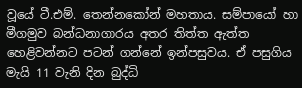වූයේ ටී.එම්. තෙන්නකෝන් මහතාය. සම්පායෝ හා මීගමුව බන්ධනාගාරය අතර තිත්ත ඇත්ත හෙළිවන්නට පටන් ගන්නේ ඉන්පසුවය. ඒ පසුගිය මැයි 11 වැනි දින බුද්ධි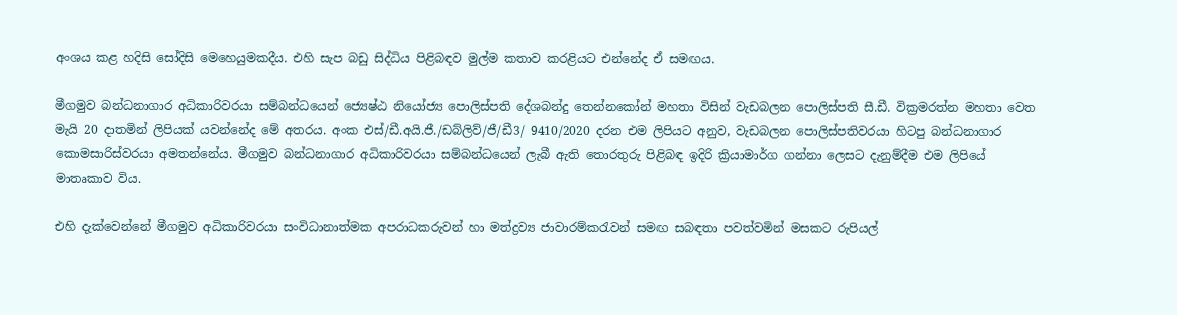අංශය කළ හදිසි සෝදිසි මෙහෙයුමකදීය. එහි සැප බඩු සිද්ධිය පිළිබඳව මුල්ම කතාව කරළියට එන්නේද ඒ සමඟය.

මීගමුව බන්ධනාගාර අධිකාරිවරයා සම්බන්ධයෙන් ජ්‍යෙෂ්ඨ නියෝජ්‍ය පොලිස්පති දේශබන්දු තෙන්නකෝන් මහතා විසින් වැඩබලන පොලිස්පති සී.ඩී. වික්‍රමරත්න මහතා වෙත මැයි 20 දාතමින් ලිපියක් යවන්නේද මේ අතරය. අංක එස්/ඩී.අයි.ජී./ඩබ්ලිව්/ජී/ඩී3/ 9410/2020 දරන එම ලිපියට අනුව, වැඩබලන පොලිස්පතිවරයා හිටපු බන්ධනාගාර කොමසාරිස්වරයා අමතන්නේය. මීගමුව බන්ධනාගාර අධිකාරිවරයා සම්බන්ධයෙන් ලැබී ඇති තොරතුරු පිළිබඳ ඉදිරි ක්‍රියාමාර්ග ගන්නා ලෙසට දැනුම්දීම එම ලිපියේ මාතෘකාව විය.

එහි දැක්වෙන්නේ මීගමුව අධිකාරිවරයා සංවිධානාත්මක අපරාධකරුවන් හා මත්ද්‍රව්‍ය ජාවාරම්කරැවන් සමඟ සබඳතා පවත්වමින් මසකට රුපියල්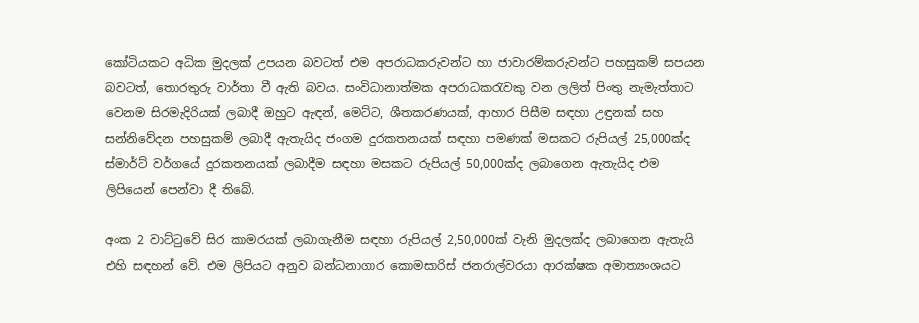කෝටියකට අධික මුදලක් උපයන බවටත් එම අපරාධකරුවන්ට හා ජාවාරම්කරුවන්ට පහසුකම් සපයන බවටත්, තොරතුරු වාර්තා වී ඇති බවය. සංවිධානාත්මක අපරාධකරැවකු වන ලලිත් පිංතු නැමැත්තාට වෙනම සිරමැදිරියක් ලබාදී ඔහුට ඇඳන්, මෙට්ට, ශීතකරණයක්, ආහාර පිසීම සඳහා උඳුනක් සහ සන්නිවේදන පහසුකම් ලබාදී ඇතැයිද ජංගම දුරකතනයක් සඳහා පමණක් මසකට රුපියල් 25,000ක්ද ස්මාර්ට් වර්ගයේ දුරකතනයක් ලබාදීම සඳහා මසකට රුපියල් 50,000ක්ද ලබාගෙන ඇතැයිද එම ලිපියෙන් පෙන්වා දී තිබේ.

අංක 2 වාට්ටුවේ සිර කාමරයක් ලබාගැනීම සඳහා රුපියල් 2,50,000ක් වැනි මුදලක්ද ලබාගෙන ඇතැයි එහි සඳහන් වේ. එම ලිපියට අනුව බන්ධනාගාර කොමසාරිස් ජනරාල්වරයා ආරක්ෂක අමාත්‍යංශයට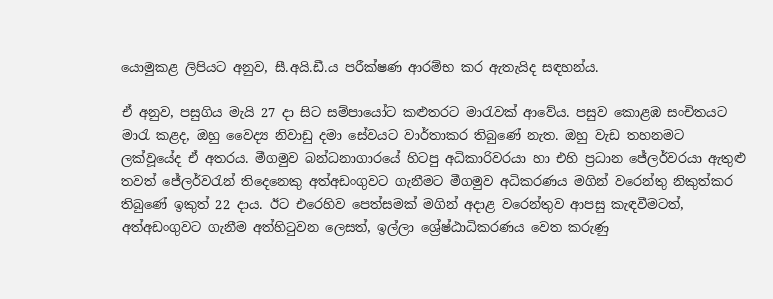යොමුකළ ලිපියට අනුව, සී.අයි.ඩී.ය පරීක්ෂණ ආරම්භ කර ඇතැයිද සඳහන්ය.

ඒ අනුව, පසුගිය මැයි 27 දා සිට සම්පායෝට කළුතරට මාරැවක් ආවේය. පසුව කොළඹ සංචිතයට මාරැ කළද, ඔහු වෛද්‍ය නිවාඩු දමා සේවයට වාර්තාකර තිබුණේ නැත. ඔහු වැඩ තහනමට ලක්වූයේද ඒ අතරය. මීගමුව බන්ධනාගාරයේ හිටපු අධිකාරිවරයා හා එහි ප්‍රධාන ජේලර්වරයා ඇතුළු තවත් ජේලර්වරැන් තිදෙනෙකු අත්අඩංගුවට ගැනීමට මීගමුව අධිකරණය මගින් වරෙන්තු නිකුත්කර තිබුණේ ඉකුත් 22 දාය. ඊට එරෙහිව පෙත්සමක් මගින් අදාළ වරෙන්තුව ආපසු කැඳවීමටත්, අත්අඩංගුවට ගැනීම අත්හිටුවන ලෙසත්, ඉල්ලා ශ්‍රේෂ්ඨාධිකරණය වෙත කරුණු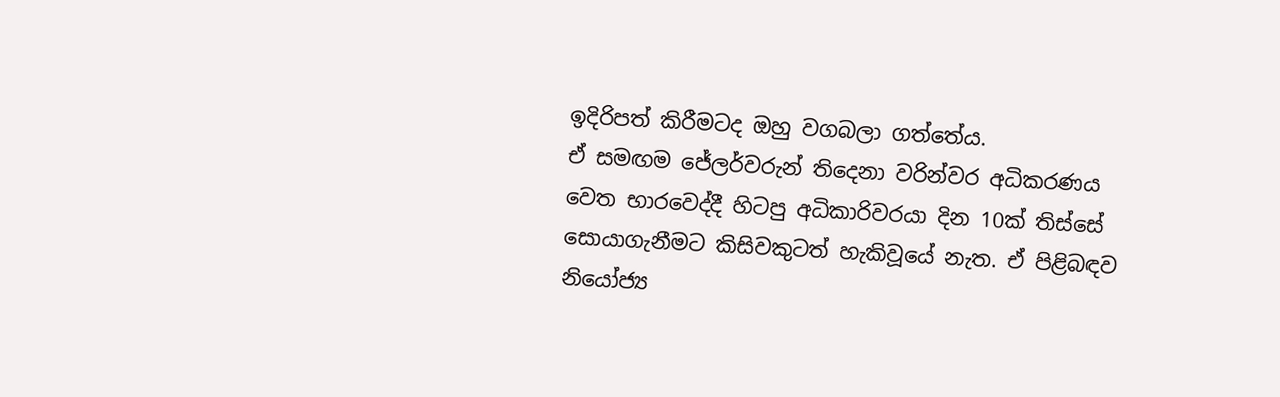ඉදිරිපත් කිරීමටද ඔහු වගබලා ගත්තේය.
ඒ සමඟම ජේලර්වරුන් තිදෙනා වරින්වර අධිකරණය වෙත භාරවෙද්දී හිටපු අධිකාරිවරයා දින 10ක් තිස්සේ සොයාගැනීමට කිසිවකුටත් හැකිවූයේ නැත. ඒ පිළිබඳව නියෝජ්‍ය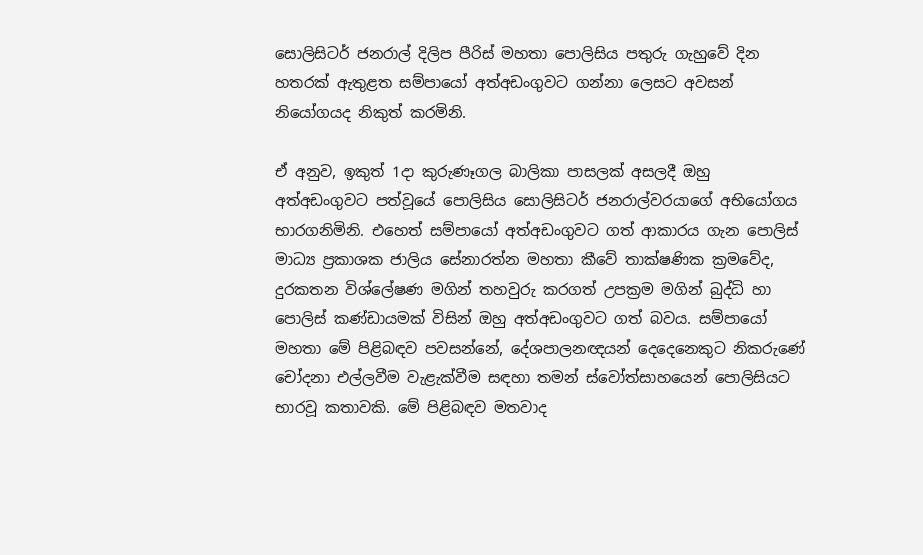සොලිසිටර් ජනරාල් දිලිප පීරිස් මහතා පොලිසිය පතුරු ගැහුවේ දින හතරක් ඇතුළත සම්පායෝ අත්අඩංගුවට ගන්නා ලෙසට අවසන් නියෝගයද නිකුත් කරමිනි.

ඒ අනුව, ඉකුත් 1දා කුරුණෑගල බාලිකා පාසලක් අසලදී ඔහු අත්අඩංගුවට පත්වූයේ පොලිසිය සොලිසිටර් ජනරාල්වරයාගේ අභියෝගය භාරගනිමිනි. එහෙත් සම්පායෝ අත්අඩංගුවට ගත් ආකාරය ගැන පොලිස් මාධ්‍ය ප්‍රකාශක ජාලිය සේනාරත්න මහතා කීවේ තාක්ෂණික ක්‍රමවේද, දුරකතන විශ්ලේෂණ මගින් තහවුරු කරගත් උපක්‍රම මගින් බුද්ධි හා පොලිස් කණ්ඩායමක් විසින් ඔහු අත්අඩංගුවට ගත් බවය. සම්පායෝ මහතා මේ පිළිබඳව පවසන්නේ, දේශපාලනඥයන් දෙදෙනෙකුට නිකරුණේ චෝදනා එල්ලවීම වැළැක්වීම සඳහා තමන් ස්වෝත්සාහයෙන් පොලිසියට භාරවූ කතාවකි. මේ පිළිබඳව මතවාද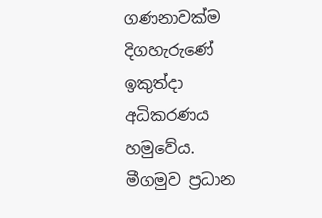ගණනාවක්ම දිගහැරුණේ ඉකුත්දා අධිකරණය හමුවේය.
මීගමුව ප්‍රධාන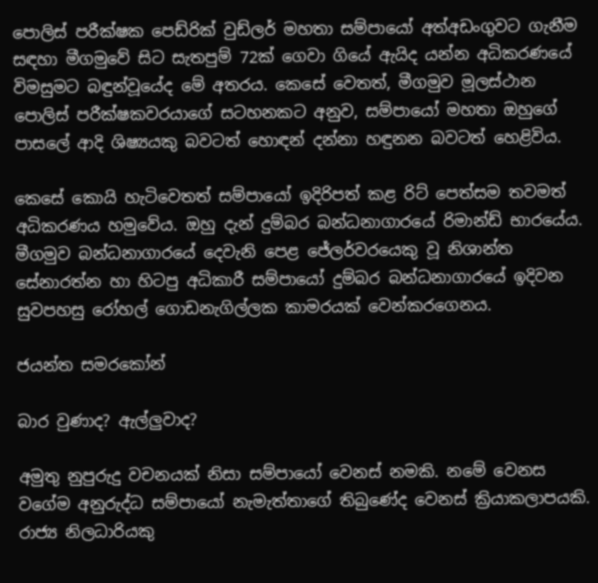පොලිස් පරීක්ෂක පෙඩ්රික් වුඩ්ලර් මහතා සම්පායෝ අත්අඩංගුවට ගැනීම සඳහා මීගමුවේ සිට සැතපුම් 72ක් ගෙවා ගියේ ඇයිද යන්න අධිකරණයේ විමසුමට බඳුන්වූයේද මේ අතරය. කෙසේ වෙතත්, මීගමුව මූලස්ථාන පොලිස් පරීක්ෂකවරයාගේ සටහනකට අනුව, සම්පායෝ මහතා ඔහුගේ පාසලේ ආදි ශිෂ්‍යයකු බවටත් හොඳන් දන්නා හඳුනන බවටත් හෙළිවිය.

කෙසේ කොයි හැටිවෙතත් සම්පායෝ ඉදිරිපත් කළ රිට් පෙත්සම තවමත් අධිකරණය හමුවේය. ඔහු දැන් දුම්බර බන්ධනාගාරයේ රිමාන්ඩ් භාරයේය. මීගමුව බන්ධනාගාරයේ දෙවැනි පෙළ ජේලර්වරයෙකු වූ නිශාන්ත සේනාරත්න හා හිටපු අධිකාරී සම්පායෝ දුම්බර බන්ධනාගාරයේ ඉදිවන සුවපහසු රෝහල් ගොඩනැගිල්ලක කාමරයක් වෙන්කරගෙනය.

ජයන්ත සමරකෝන්

බාර වුණාද? ඇල්ලුවාද?

අමුතු නුපුරුදු වචනයක් නිසා සම්පායෝ වෙනස් නමකි. නමේ වෙනස වගේම අනුරුද්ධ සම්පායෝ නැමැත්තාගේ තිබුණේද වෙනස් ක්‍රියාකලාපයකි. රාජ්‍ය නිලධාරියකු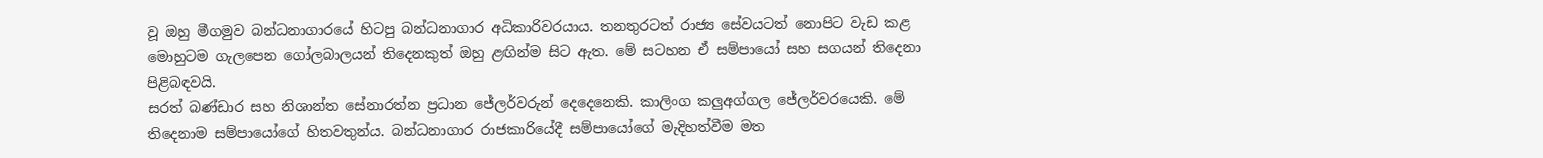වූ ඔහු මීගමුව බන්ධනාගාරයේ හිටපු බන්ධනාගාර අධිකාරිවරයාය. තනතුරටත් රාජ්‍ය සේවයටත් නොපිට වැඩ කළ මොහුටම ගැලපෙන ගෝලබාලයන් තිදෙනකුත් ඔහු ළඟින්ම සිට ඇත. මේ සටහන ඒ සම්පායෝ සහ සගයන් තිදෙනා පිළිබඳවයි.
සරත් බණ්ඩාර සහ නිශාන්ත සේනාරත්න ප්‍රධාන ජේලර්වරුන් දෙදෙනෙකි. කාලිංග කලුඅග්ගල ජේලර්වරයෙකි. මේ තිදෙනාම සම්පායෝගේ හිතවතුන්ය. බන්ධනාගාර රාජකාරියේදී සම්පායෝගේ මැදිහත්වීම මත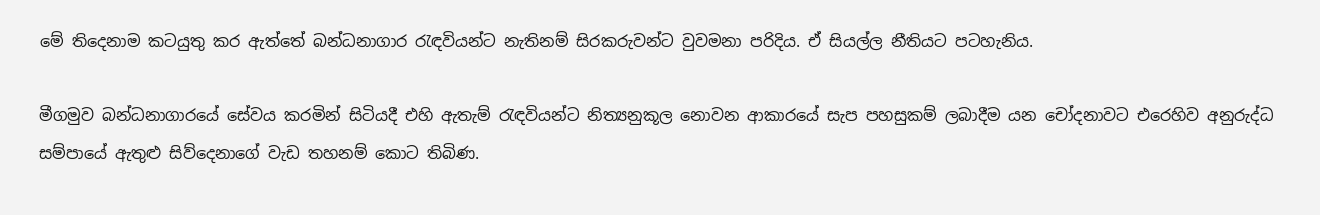මේ තිදෙනාම කටයුතු කර ඇත්තේ බන්ධනාගාර රැඳවියන්ට නැතිනම් සිරකරුවන්ට වුවමනා පරිදිය. ඒ සියල්ල නීතියට පටහැනිය.

මීගමුව බන්ධනාගාරයේ සේවය කරමින් සිටියදී එහි ඇතැම් රැඳවියන්ට නිත්‍යනුකූල නොවන ආකාරයේ සැප පහසුකම් ලබාදීම යන චෝදනාවට එරෙහිව අනුරුද්ධ සම්පායේ ඇතුළු සිව්දෙනාගේ වැඩ තහනම් කොට තිබිණ.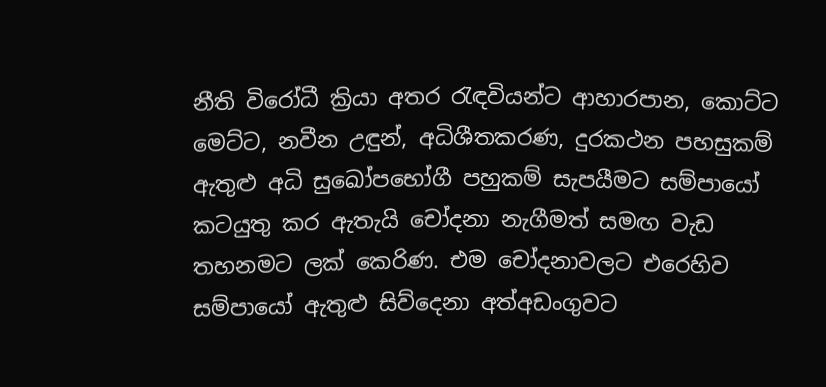නීති විරෝධී ක්‍රියා අතර රැඳවියන්ට ආහාරපාන, කොට්ට මෙට්ට, නවීන උඳුන්, අධිශීතකරණ, දුරකථන පහසුකම් ඇතුළු අධි සුඛෝපභෝගී පහුකම් සැපයීමට සම්පායෝ කටයුතු කර ඇතැයි චෝදනා නැගීමත් සමඟ වැඩ තහනමට ලක් කෙරිණ. එම චෝදනාවලට එරෙහිව සම්පායෝ ඇතුළු සිව්දෙනා අත්අඩංගුවට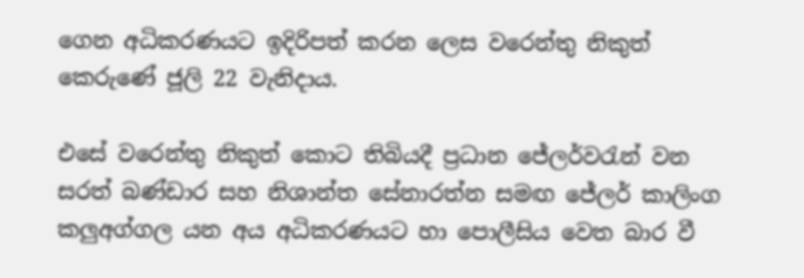ගෙන අධිකරණයට ඉදිරිපත් කරන ලෙස වරෙන්තු නිකුත් කෙරුණේ ජූලි 22 වැනිදාය.

එසේ වරෙන්තු නිකුත් කොට තිබියදී ප්‍රධාන ජේලර්වරැන් වන සරත් බණ්ඩාර සහ නිශාන්ත සේනාරත්න සමඟ ජේලර් කාලිංග කලුඅග්ගල යන අය අධිකරණයට හා පොලීසිය වෙත බාර වී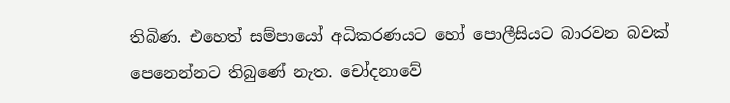තිබිණ. එහෙත් සම්පායෝ අධිකරණයට හෝ පොලීසියට බාරවන බවක් පෙනෙන්නට තිබුණේ නැත. චෝදනාවේ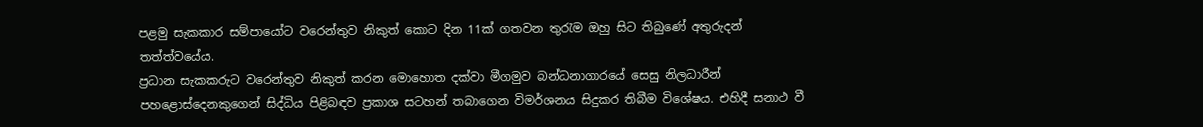පළමු සැකකාර සම්පායෝට වරෙන්තුව නිකුත් කොට දින 11ක් ගතවන තුරැම ඔහු සිට තිබුණේ අතුරුදන් තත්ත්වයේය.
ප්‍රධාන සැකකරුට වරෙන්තුව නිකුත් කරන මොහොත දක්වා මීගමුව බන්ධනාගාරයේ සෙසු නිලධාරීන් පහළොස්දෙනකුගෙන් සිද්ධිය පිළිබඳව ප්‍රකාශ සටහන් තබාගෙන විමර්ශනය සිදුකර තිබීම විශේෂය. එහිදී සනාථ වී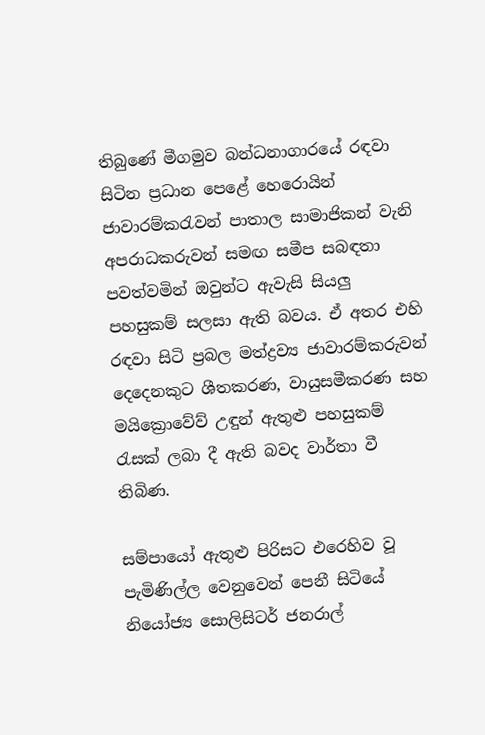තිබුණේ මීගමුව බන්ධනාගාරයේ රඳවා සිටින ප්‍රධාන පෙළේ හෙරොයින් ජාවාරම්කරැවන් පාතාල සාමාජිකන් වැනි අපරාධකරුවන් සමඟ සමීප සබඳතා පවත්වමින් ඔවුන්ට ඇවැසි සියලු පහසුකම් සලසා ඇති බවය. ඒ අතර එහි රඳවා සිටි ප්‍රබල මත්ද්‍රව්‍ය ජාවාරම්කරුවන් දෙදෙනකුට ශීතකරණ, වායුසමීකරණ සහ මයික්‍රොවේව් උඳුන් ඇතුළු පහසුකම් රැසක් ලබා දී ඇති බවද වාර්තා වී තිබිණ.

සම්පායෝ ඇතුළු පිරිසට එරෙහිව වූ පැමිණිල්ල වෙනුවෙන් පෙනී සිටියේ නියෝජ්‍ය සොලිසිටර් ජනරාල්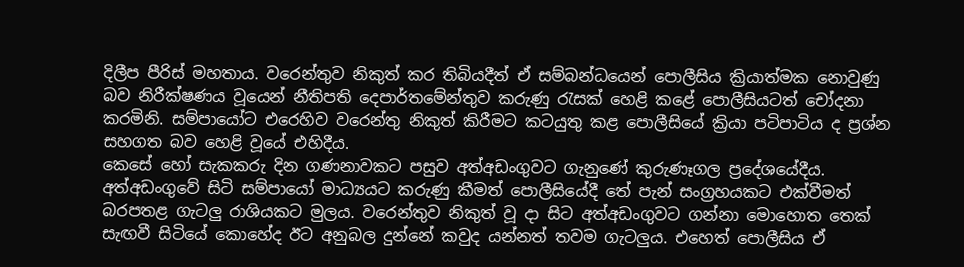දිලීප පීරිස් මහතාය. වරෙන්තුව නිකුත් කර තිබියදීත් ඒ සම්බන්ධයෙන් පොලීසිය ක්‍රියාත්මක නොවුණු බව නිරීක්ෂණය වූයෙන් නීතිපති දෙපාර්තමේන්තුව කරුණු රැසක් හෙළි කළේ පොලීසියටත් චෝදනා කරමිනි. සම්පායෝට එරෙහිව වරෙන්තු නිකුත් කිරීමට කටයුතු කළ පොලීසියේ ක්‍රියා පටිපාටිය ද ප්‍රශ්න සහගත බව හෙළි වූයේ එහිදීය.
කෙසේ හෝ සැකකරු දින ගණනාවකට පසුව අත්අඩංගුවට ගැනුණේ කුරුණෑගල ප්‍රදේශයේදීය. අත්අඩංගුවේ සිටි සම්පායෝ මාධ්‍යයට කරුණු කීමත් පොලීසියේදී තේ පැන් සංග්‍රහයකට එක්වීමත් බරපතළ ගැටලු රාශියකට මුලය. වරෙන්තුව නිකුත් වූ දා සිට අත්අඩංගුවට ගන්නා මොහොත තෙක් සැඟවී සිටියේ කොහේද ඊට අනුබල දුන්නේ කවුද යන්නත් තවම ගැටලුය. එහෙත් පොලීසිය ඒ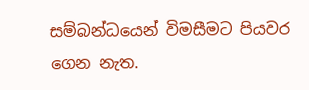සම්බන්ධයෙන් විමසීමට පියවර ගෙන නැත.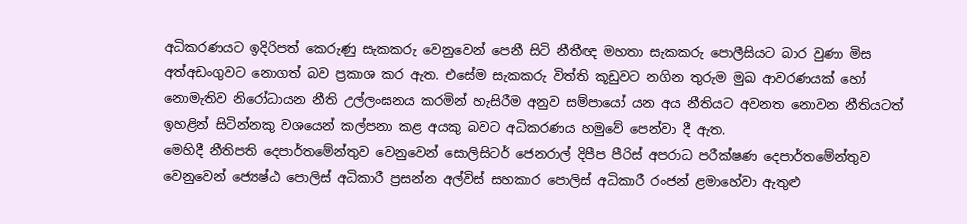අධිකරණයට ඉදිරිපත් කෙරුණු සැකකරු වෙනුවෙන් පෙනී සිටි නීතීඥ මහතා සැකකරු පොලීසියට බාර වුණා මිස අත්අඩංගුවට නොගත් බව ප්‍රකාශ කර ඇත. එසේම සැකකරු විත්ති කූඩුවට නගින තුරුම මුඛ ආවරණයක් හෝ නොමැතිව නිරෝධායන නීති උල්ලංඝනය කරමින් හැසිරීම අනුව සම්පායෝ යන අය නීතියට අවනත නොවන නීතියටත් ඉහළින් සිටින්නකු වශයෙන් කල්පනා කළ අයකු බවට අධිකරණය හමුවේ පෙන්වා දී ඇත.
මෙහිදී නීතිපති දෙපාර්තමේන්තුව වෙනුවෙන් සොලිසිටර් ජෙනරාල් දිපීප පීරිස් අපරාධ පරීක්ෂණ දෙපාර්තමේන්තුව වෙනුවෙන් ජ්‍යෙෂ්ඨ පොලිස් අධිකාරී ප්‍රසන්න අල්විස් සහකාර පොලිස් අධිකාරී රංජන් ළමාහේවා ඇතුළු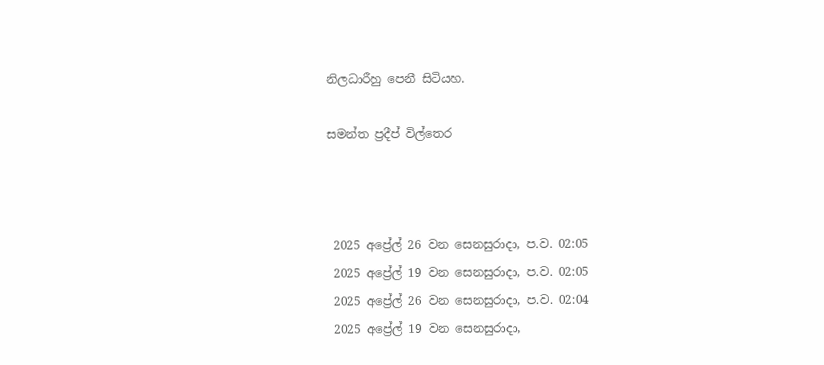නිලධාරීහු පෙනී සිටියහ.

සමන්ත ප්‍රදීප් විල්තෙර



 2025 අප්‍රේල් 26 වන සෙනසුරාදා, ප.ව. 02:05
 2025 අප්‍රේල් 19 වන සෙනසුරාදා, ප.ව. 02:05
 2025 අප්‍රේල් 26 වන සෙනසුරාදා, ප.ව. 02:04
 2025 අප්‍රේල් 19 වන සෙනසුරාදා,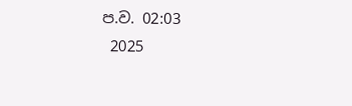ප.ව. 02:03
 2025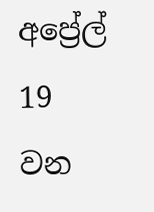අප්‍රේල් 19 වන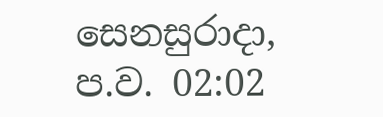සෙනසුරාදා, ප.ව. 02:02